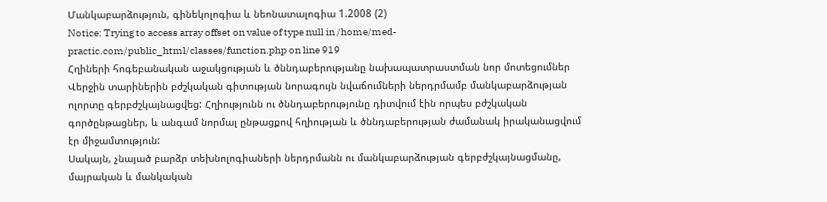Մանկաբարձություն, գինեկոլոգիա և նեոնատալոգիա 1.2008 (2)
Notice: Trying to access array offset on value of type null in /home/med-practic.com/public_html/classes/function.php on line 919
Հղիների հոգեբանական աջակցության և ծննդաբերությանը նախապատրաստման նոր մոտեցումներ
Վերջին տարիներին բժշկական գիտության նորագույն նվաճումների ներդրմամբ մանկաբարձության ոլորտը գերբժշկայնացվեց: Հղիությունն ու ծննդաբերությունը դիտվում էին որպես բժշկական գործընթացներ, և անգամ նորմալ ընթացքով հղիության և ծննդաբերության ժամանակ իրականացվում էր միջամտություն:
Սակայն, չնայած բարձր տեխնոլոգիաների ներդրմանն ու մանկաբարձության գերբժշկայնացմանը, մայրական և մանկական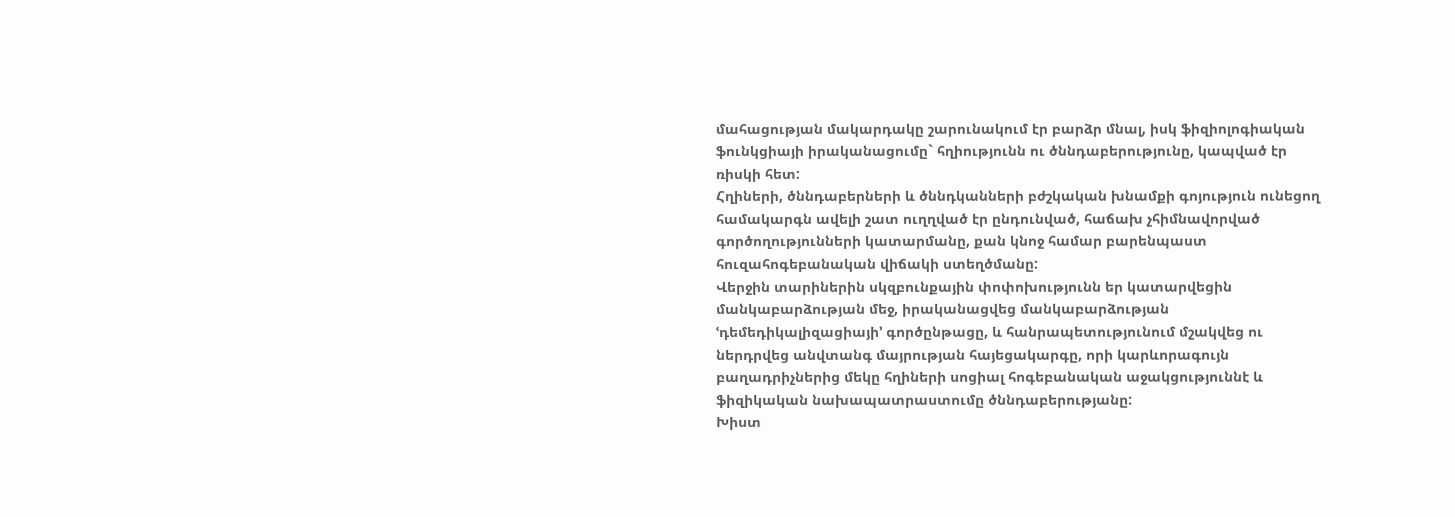մահացության մակարդակը շարունակում էր բարձր մնալ, իսկ ֆիզիոլոգիական ֆունկցիայի իրականացումը` հղիությունն ու ծննդաբերությունը, կապված էր ռիսկի հետ:
Հղիների, ծննդաբերների և ծննդկանների բժշկական խնամքի գոյություն ունեցող համակարգն ավելի շատ ուղղված էր ընդունված, հաճախ չհիմնավորված գործողությունների կատարմանը, քան կնոջ համար բարենպաստ հուզահոգեբանական վիճակի ստեղծմանը:
Վերջին տարիներին սկզբունքային փոփոխությունն եր կատարվեցին մանկաբարձության մեջ, իրականացվեց մանկաբարձության ՙդեմեդիկալիզացիայի՚ գործընթացը, և հանրապետությունում մշակվեց ու ներդրվեց անվտանգ մայրության հայեցակարգը, որի կարևորագույն բաղադրիչներից մեկը հղիների սոցիալ հոգեբանական աջակցություննէ և ֆիզիկական նախապատրաստումը ծննդաբերությանը:
Խիստ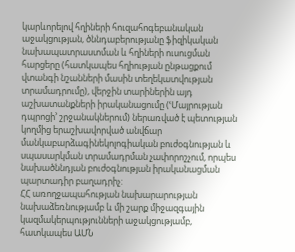կարևորելով հղիների հուզահոգեբանական աջակցության, ծննդաբերությանը ֆիզիկական նախապատրաստման և հղիների ուսուցման հարցերը (հատկապես հղիության ընթացքում վտանգի նշանների մասին տեղեկատվության տրամադրումը), վերջին տարիներին այդ աշխատանքների իրականացումը (ՙՄայրության դպրոցի՚ շրջանակներում) ներառված է պետության կողմից երաշխավորված անվճար մանկաբարձագինեկոլոգիական բուժօգնության և սպասարկման տրամադրման չափորոշչում, որպես նախածննդյան բուժօգնության իրականացման պարտադիր բաղադրիչ:
ՀՀ առողջապահության նախարարության նախաձեռնությամբ և մի շարք միջազգային կազմակերպությունների աջակցությամբ, հատկապես ԱՄՆ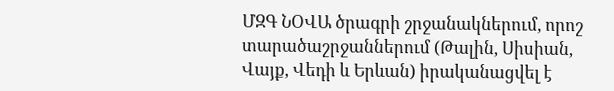ՄԶԳ ՆՕՎԱ ծրագրի շրջանակներում, որոշ տարածաշրջաններում (Թալին, Սիսիան, Վայք, Վեդի և Երևան) իրականացվել է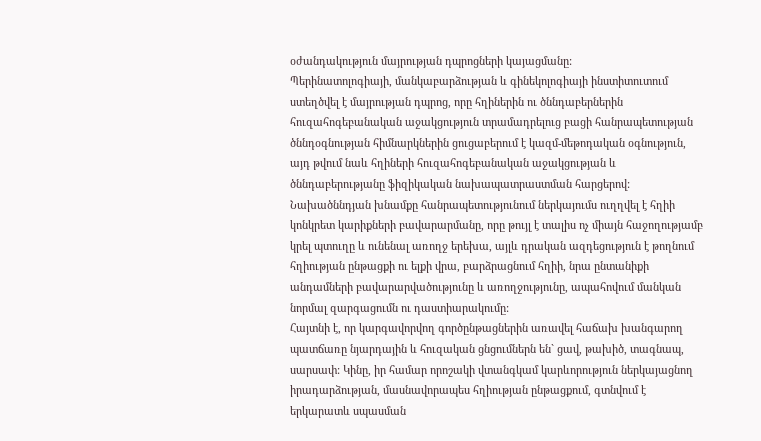օժանդակություն մայրության դպրոցների կայացմանը:
Պերինատոլոգիայի, մանկաբարձության և գինեկոլոգիայի ինստիտուտում ստեղծվել է մայրության դպրոց, որը հղիներին ու ծննդաբերներին հուզահոգեբանական աջակցություն տրամադրելուց բացի հանրապետության ծննդօգնության հիմնարկներին ցուցաբերում է կազմ-մեթոդական օգնություն, այդ թվում նաև հղիների հուզահոգեբանական աջակցության և ծննդաբերությանը ֆիզիկական նախապատրաստման հարցերով:
Նախածննդյան խնամքը հանրապետությունում ներկայումս ուղղվել է հղիի կոնկրետ կարիքների բավարարմանը, որը թույլ է տալիս ոչ միայն հաջողությամբ կրել պտուղը և ունենալ առողջ երեխա, այլև դրական ազդեցություն է թողնում հղիության ընթացքի ու ելքի վրա, բարձրացնում հղիի, նրա ընտանիքի անդամների բավարարվածությունը և առողջությունը, ապահովում մանկան նորմալ զարգացումն ու դաստիարակումը:
Հայտնի է, որ կարգավորվող գործընթացներին առավել հաճախ խանգարող պատճառը նյարդային և հուզական ցնցումներն են` ցավ, թախիծ, տագնապ, սարսափ: Կինը, իր համար որոշակի վտանգկամ կարևորություն ներկայացնող իրադարձության, մասնավորապես հղիության ընթացքում, գտնվում է երկարատև սպասման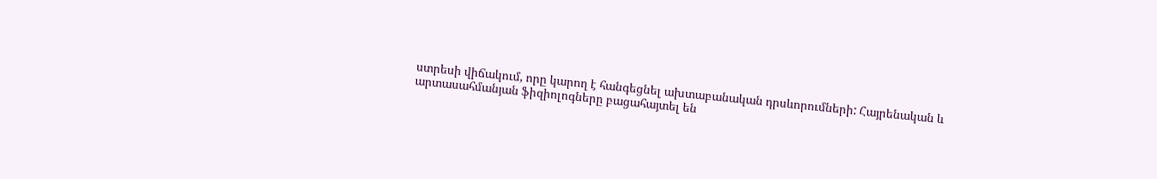ստրեսի վիճակում, որը կարող է հանգեցնել ախտաբանական դրսևորումների: Հայրենական և արտասահմանյան ֆիզիոլոգները բացահայտել են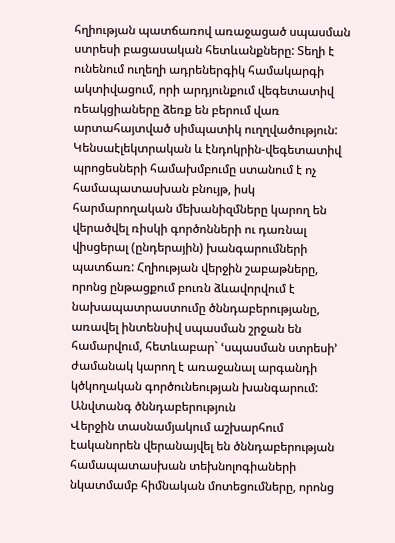հղիության պատճառով առաջացած սպասման ստրեսի բացասական հետևանքները: Տեղի է ունենում ուղեղի ադրեներգիկ համակարգի ակտիվացում, որի արդյունքում վեգետատիվ ռեակցիաները ձեռք են բերում վառ արտահայտված սիմպատիկ ուղղվածություն:
Կենսաէլեկտրական և էնդոկրին-վեգետատիվ պրոցեսների համախմբումը ստանում է ոչ համապատասխան բնույթ, իսկ հարմարողական մեխանիզմները կարող են վերածվել ռիսկի գործոնների ու դառնալ վիսցերալ (ընդերային) խանգարումների պատճառ: Հղիության վերջին շաբաթները, որոնց ընթացքում բուռն ձևավորվում է նախապատրաստումը ծննդաբերությանը, առավել ինտենսիվ սպասման շրջան են համարվում, հետևաբար` ՙսպասման ստրեսի՚ ժամանակ կարող է առաջանալ արգանդի կծկողական գործունեության խանգարում:
Անվտանգ ծննդաբերություն
Վերջին տասնամյակում աշխարհում էականորեն վերանայվել են ծննդաբերության համապատասխան տեխնոլոգիաների նկատմամբ հիմնական մոտեցումները, որոնց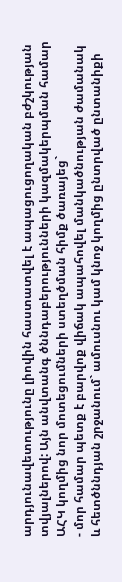արդյունավետությունը լիովին հաստատվել է ապացուցողական բժշկության տվյալներով: Այն անվտանգ ծննդաբերությունների կազմակերպման համար ԱՀԿ կողմից նոր մոտեցումների ստեղծման հիմք ծառայեց`
- մոր համար պետք է բարվոք վիճակ ապահովել մանկածնության ժամանակ և հետծննդյան շրջանում` ամուսնու կամ կնոջ կողմից ընտրված ընտանիքի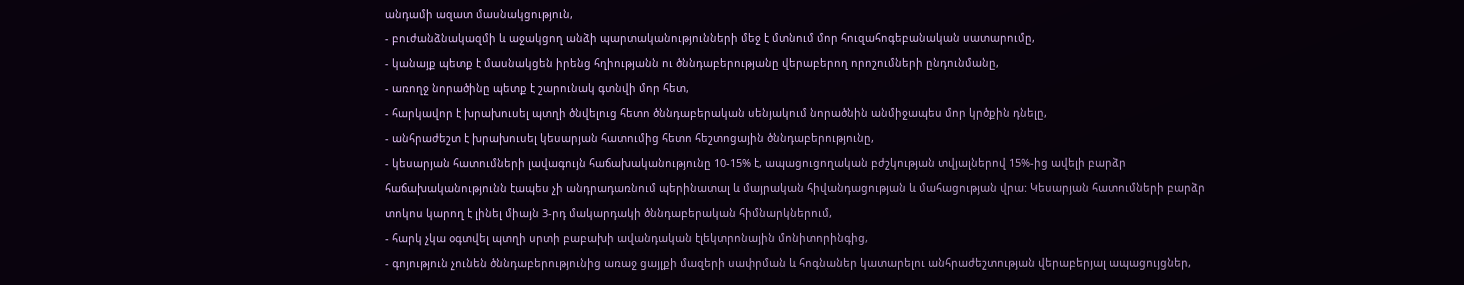անդամի ազատ մասնակցություն,
- բուժանձնակազմի և աջակցող անձի պարտականությունների մեջ է մտնում մոր հուզահոգեբանական սատարումը,
- կանայք պետք է մասնակցեն իրենց հղիությանն ու ծննդաբերությանը վերաբերող որոշումների ընդունմանը,
- առողջ նորածինը պետք է շարունակ գտնվի մոր հետ,
- հարկավոր է խրախուսել պտղի ծնվելուց հետո ծննդաբերական սենյակում նորածնին անմիջապես մոր կրծքին դնելը,
- անհրաժեշտ է խրախուսել կեսարյան հատումից հետո հեշտոցային ծննդաբերությունը,
- կեսարյան հատումների լավագույն հաճախականությունը 10-15% է, ապացուցողական բժշկության տվյալներով 15%-ից ավելի բարձր հաճախականությունն էապես չի անդրադառնում պերինատալ և մայրական հիվանդացության և մահացության վրա: Կեսարյան հատումների բարձր տոկոս կարող է լինել միայն 3-րդ մակարդակի ծննդաբերական հիմնարկներում,
- հարկ չկա օգտվել պտղի սրտի բաբախի ավանդական էլեկտրոնային մոնիտորինգից,
- գոյություն չունեն ծննդաբերությունից առաջ ցայլքի մազերի սափրման և հոգնաներ կատարելու անհրաժեշտության վերաբերյալ ապացույցներ,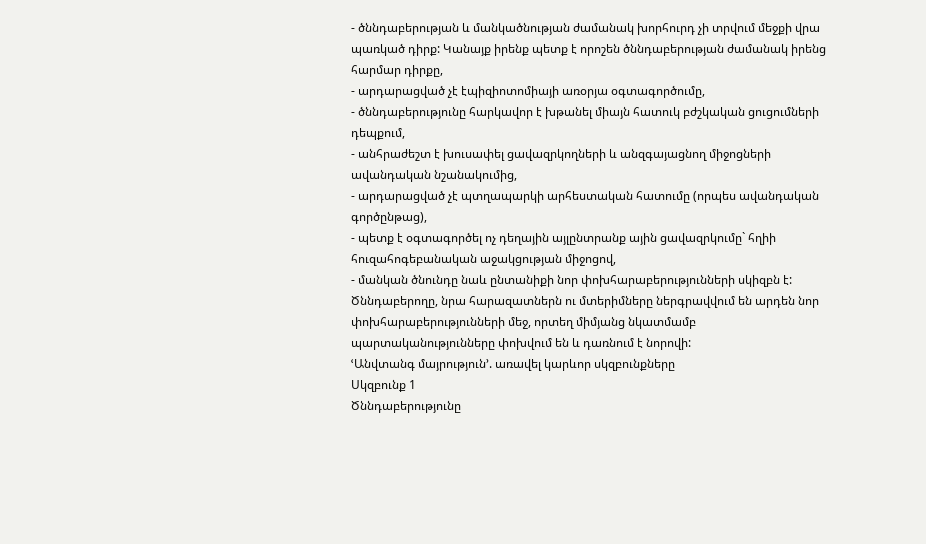- ծննդաբերության և մանկածնության ժամանակ խորհուրդ չի տրվում մեջքի վրա պառկած դիրք: Կանայք իրենք պետք է որոշեն ծննդաբերության ժամանակ իրենց հարմար դիրքը,
- արդարացված չէ էպիզիոտոմիայի առօրյա օգտագործումը,
- ծննդաբերությունը հարկավոր է խթանել միայն հատուկ բժշկական ցուցումների դեպքում,
- անհրաժեշտ է խուսափել ցավազրկողների և անզգայացնող միջոցների ավանդական նշանակումից,
- արդարացված չէ պտղապարկի արհեստական հատումը (որպես ավանդական գործընթաց),
- պետք է օգտագործել ոչ դեղային այլընտրանք ային ցավազրկումը` հղիի հուզահոգեբանական աջակցության միջոցով,
- մանկան ծնունդը նաև ընտանիքի նոր փոխհարաբերությունների սկիզբն է:
Ծննդաբերողը, նրա հարազատներն ու մտերիմները ներգրավվում են արդեն նոր փոխհարաբերությունների մեջ, որտեղ միմյանց նկատմամբ պարտականությունները փոխվում են և դառնում է նորովի:
ՙԱնվտանգ մայրություն՚. առավել կարևոր սկզբունքները
Սկզբունք 1
Ծննդաբերությունը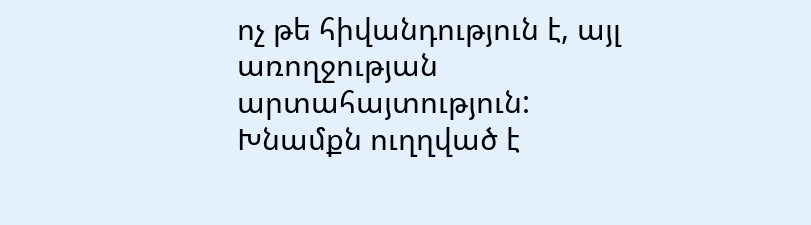ոչ թե հիվանդություն է, այլ առողջության արտահայտություն: Խնամքն ուղղված է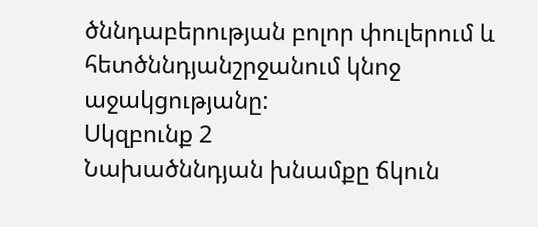ծննդաբերության բոլոր փուլերում և հետծննդյանշրջանում կնոջ աջակցությանը:
Սկզբունք 2
Նախածննդյան խնամքը ճկուն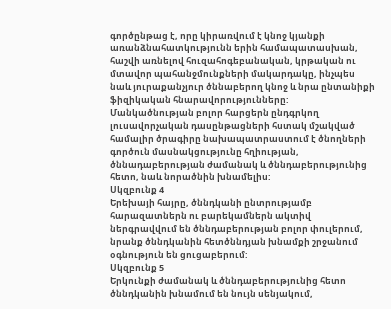գործընթաց է, որը կիրառվում է կնոջ կյանքի առանձնահատկությունն երին համապատասխան, հաշվի առնելով հուզահոգեբանական, կրթական ու մտավոր պահանջմունքների մակարդակը, ինչպես նաև յուրաքանչյուր ծննաբերող կնոջ և նրա ընտանիքի ֆիզիկական հնարավորությունները:
Մանկածնության բոլոր հարցերն ընդգրկող լուսավորչական դասընթացների հստակ մշակված համալիր ծրագիրը նախապատրաստում է ծնողների գործուն մասնակցությունը հղիության, ծննադաբերության ժամանակ և ծննդաբերությունից հետո, նաև նորածնին խնամելիս:
Սկզբունք 4
Երեխայի հայրը, ծննդկանի ընտրությամբ հարազատներն ու բարեկամներն ակտիվ ներգրավվում են ծննդաբերության բոլոր փուլերում, նրանք ծննդկանին հետծննդյան խնամքի շրջանում օգնություն են ցուցաբերում:
Սկզբունք 5
Երկունքի ժամանակ և ծննդաբերությունից հետո ծննդկանին խնամում են նույն սենյակում,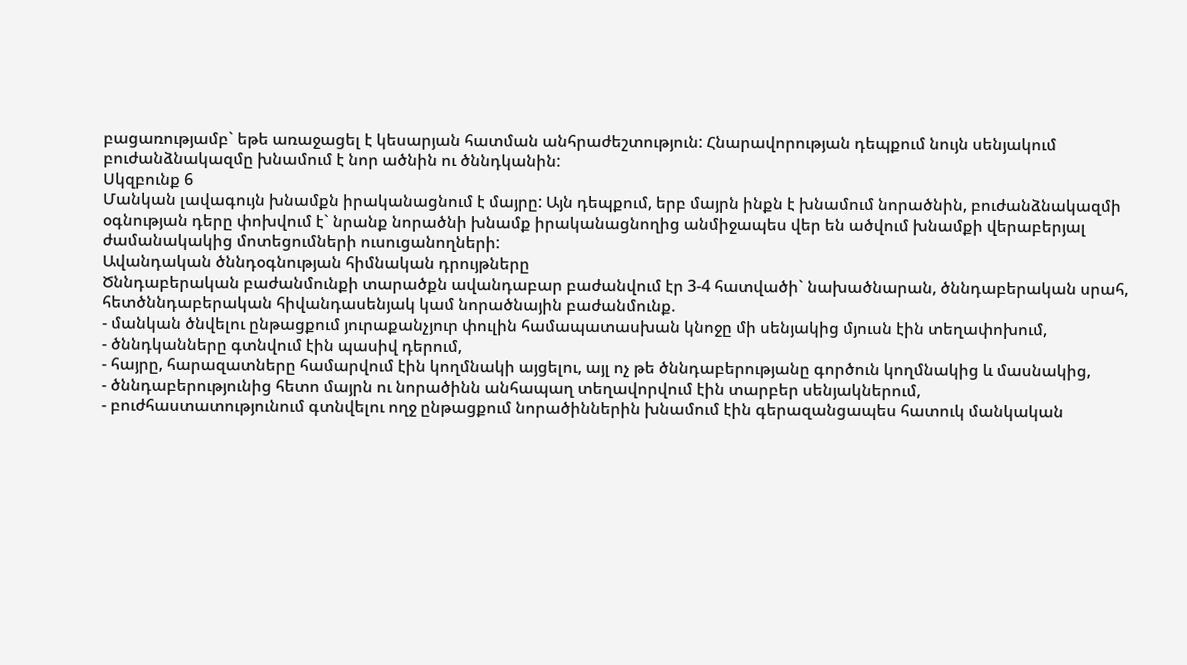բացառությամբ` եթե առաջացել է կեսարյան հատման անհրաժեշտություն: Հնարավորության դեպքում նույն սենյակում բուժանձնակազմը խնամում է նոր ածնին ու ծննդկանին:
Սկզբունք 6
Մանկան լավագույն խնամքն իրականացնում է մայրը: Այն դեպքում, երբ մայրն ինքն է խնամում նորածնին, բուժանձնակազմի օգնության դերը փոխվում է` նրանք նորածնի խնամք իրականացնողից անմիջապես վեր են ածվում խնամքի վերաբերյալ ժամանակակից մոտեցումների ուսուցանողների:
Ավանդական ծննդօգնության հիմնական դրույթները
Ծննդաբերական բաժանմունքի տարածքն ավանդաբար բաժանվում էր 3-4 հատվածի` նախածնարան, ծննդաբերական սրահ, հետծննդաբերական հիվանդասենյակ կամ նորածնային բաժանմունք.
- մանկան ծնվելու ընթացքում յուրաքանչյուր փուլին համապատասխան կնոջը մի սենյակից մյուսն էին տեղափոխում,
- ծննդկանները գտնվում էին պասիվ դերում,
- հայրը, հարազատները համարվում էին կողմնակի այցելու, այլ ոչ թե ծննդաբերությանը գործուն կողմնակից և մասնակից,
- ծննդաբերությունից հետո մայրն ու նորածինն անհապաղ տեղավորվում էին տարբեր սենյակներում,
- բուժհաստատությունում գտնվելու ողջ ընթացքում նորածիններին խնամում էին գերազանցապես հատուկ մանկական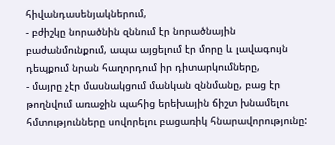հիվանդասենյակներում,
- բժիշկը նորածնին զննում էր նորածնային բաժանմունքում, ապա այցելում էր մորը և լավագույն դեպքում նրան հաղորդում իր դիտարկումները,
- մայրը չէր մասնակցում մանկան զննմանը, բաց էր թողնվում առաջին պահից երեխային ճիշտ խնամելու հմտությունները սովորելու բացառիկ հնարավորությունը: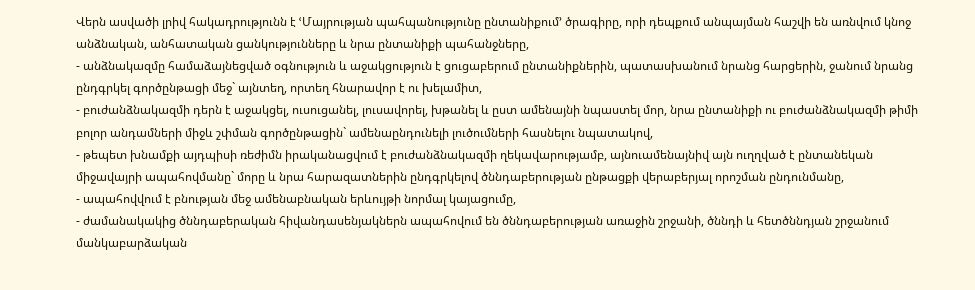Վերն ասվածի լրիվ հակադրությունն է ՙՄայրության պահպանությունը ընտանիքում՚ ծրագիրը, որի դեպքում անպայման հաշվի են առնվում կնոջ անձնական, անհատական ցանկությունները և նրա ընտանիքի պահանջները,
- անձնակազմը համաձայնեցված օգնություն և աջակցություն է ցուցաբերում ընտանիքներին, պատասխանում նրանց հարցերին, ջանում նրանց ընդգրկել գործընթացի մեջ` այնտեղ, որտեղ հնարավոր է ու խելամիտ,
- բուժանձնակազմի դերն է աջակցել, ուսուցանել, լուսավորել, խթանել և ըստ ամենայնի նպաստել մոր, նրա ընտանիքի ու բուժանձնակազմի թիմի բոլոր անդամների միջև շփման գործընթացին` ամենաընդունելի լուծումների հասնելու նպատակով,
- թեպետ խնամքի այդպիսի ռեժիմն իրականացվում է բուժանձնակազմի ղեկավարությամբ, այնուամենայնիվ այն ուղղված է ընտանեկան միջավայրի ապահովմանը` մորը և նրա հարազատներին ընդգրկելով ծննդաբերության ընթացքի վերաբերյալ որոշման ընդունմանը,
- ապահովվում է բնության մեջ ամենաբնական երևույթի նորմալ կայացումը,
- ժամանակակից ծննդաբերական հիվանդասենյակներն ապահովում են ծննդաբերության առաջին շրջանի, ծննդի և հետծննդյան շրջանում մանկաբարձական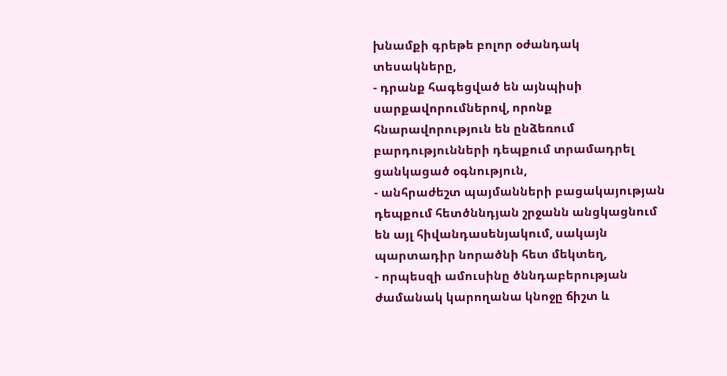խնամքի գրեթե բոլոր օժանդակ տեսակները,
- դրանք հագեցված են այնպիսի սարքավորումներով, որոնք հնարավորություն են ընձեռում բարդությունների դեպքում տրամադրել ցանկացած օգնություն,
- անհրաժեշտ պայմանների բացակայության դեպքում հետծննդյան շրջանն անցկացնում են այլ հիվանդասենյակում, սակայն պարտադիր նորածնի հետ մեկտեղ,
- որպեսզի ամուսինը ծննդաբերության ժամանակ կարողանա կնոջը ճիշտ և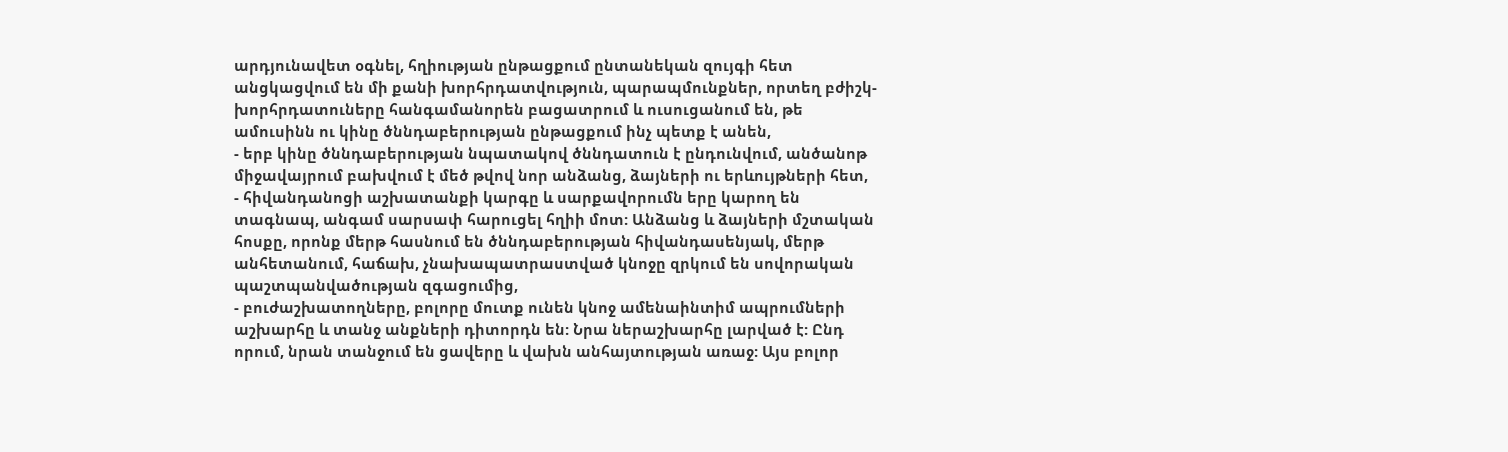արդյունավետ օգնել, հղիության ընթացքում ընտանեկան զույգի հետ անցկացվում են մի քանի խորհրդատվություն, պարապմունքներ, որտեղ բժիշկ-խորհրդատուները հանգամանորեն բացատրում և ուսուցանում են, թե ամուսինն ու կինը ծննդաբերության ընթացքում ինչ պետք է անեն,
- երբ կինը ծննդաբերության նպատակով ծննդատուն է ընդունվում, անծանոթ միջավայրում բախվում է մեծ թվով նոր անձանց, ձայների ու երևույթների հետ,
- հիվանդանոցի աշխատանքի կարգը և սարքավորումն երը կարող են տագնապ, անգամ սարսափ հարուցել հղիի մոտ: Անձանց և ձայների մշտական հոսքը, որոնք մերթ հասնում են ծննդաբերության հիվանդասենյակ, մերթ անհետանում, հաճախ, չնախապատրաստված կնոջը զրկում են սովորական պաշտպանվածության զգացումից,
- բուժաշխատողները, բոլորը մուտք ունեն կնոջ ամենաինտիմ ապրումների աշխարհը և տանջ անքների դիտորդն են: Նրա ներաշխարհը լարված է: Ընդ որում, նրան տանջում են ցավերը և վախն անհայտության առաջ: Այս բոլոր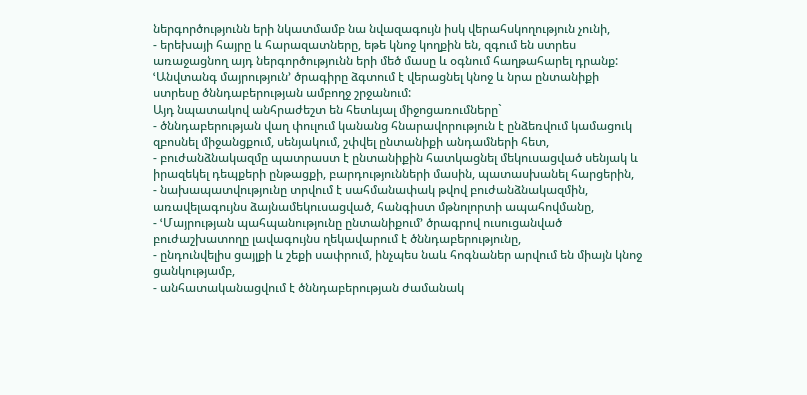ներգործությունն երի նկատմամբ նա նվազագույն իսկ վերահսկողություն չունի,
- երեխայի հայրը և հարազատները, եթե կնոջ կողքին են, զգում են ստրես առաջացնող այդ ներգործությունն երի մեծ մասը և օգնում հաղթահարել դրանք:
ՙԱնվտանգ մայրություն՚ ծրագիրը ձգտում է վերացնել կնոջ և նրա ընտանիքի ստրեսը ծննդաբերության ամբողջ շրջանում:
Այդ նպատակով անհրաժեշտ են հետևյալ միջոցառումները`
- ծննդաբերության վաղ փուլում կանանց հնարավորություն է ընձեռվում կամացուկ զբոսնել միջանցքում, սենյակում, շփվել ընտանիքի անդամների հետ,
- բուժանձնակազմը պատրաստ է ընտանիքին հատկացնել մեկուսացված սենյակ և իրազեկել դեպքերի ընթացքի, բարդությունների մասին, պատասխանել հարցերին,
- նախապատվությունը տրվում է սահմանափակ թվով բուժանձնակազմին, առավելագույնս ձայնամեկուսացված, հանգիստ մթնոլորտի ապահովմանը,
- ՙՄայրության պահպանությունը ընտանիքում՚ ծրագրով ուսուցանված բուժաշխատողը լավագույնս ղեկավարում է ծննդաբերությունը,
- ընդունվելիս ցայլքի և շեքի սափրում, ինչպես նաև հոգնաներ արվում են միայն կնոջ ցանկությամբ,
- անհատականացվում է ծննդաբերության ժամանակ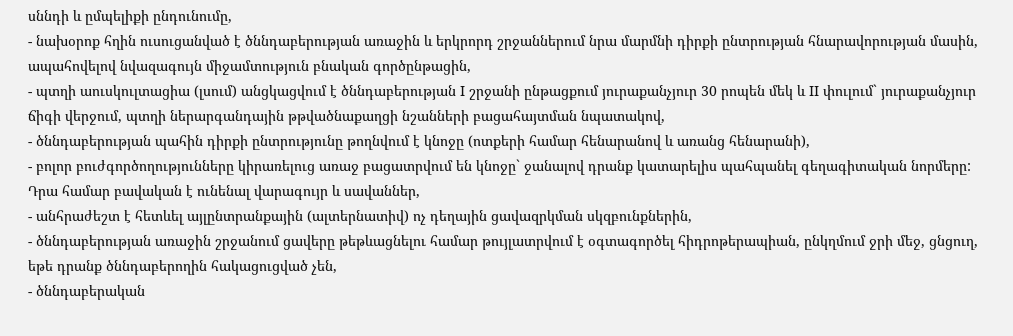սննդի և ըմպելիքի ընդունումը,
- նախօրոք հղին ուսուցանված է ծննդաբերության առաջին և երկրորդ շրջաններում նրա մարմնի դիրքի ընտրության հնարավորության մասին, ապահովելով նվազագույն միջամտություն բնական գործընթացին,
- պտղի աուսկուլտացիա (լսում) անցկացվում է ծննդաբերության I շրջանի ընթացքում յուրաքանչյուր 30 րոպեն մեկ և II փուլում` յուրաքանչյուր ճիգի վերջում, պտղի ներարգանդային թթվածնաքաղցի նշանների բացահայտման նպատակով,
- ծննդաբերության պահին դիրքի ընտրությունը թողնվում է կնոջը (ոտքերի համար հենարանով և առանց հենարանի),
- բոլոր բուժգործողությունները կիրառելուց առաջ բացատրվում են կնոջը` ջանալով դրանք կատարելիս պահպանել գեղագիտական նորմերը: Դրա համար բավական է ունենալ վարագույր և սավաններ,
- անհրաժեշտ է հետևել այլընտրանքային (ալտերնատիվ) ոչ դեղային ցավազրկման սկզբունքներին,
- ծննդաբերության առաջին շրջանում ցավերը թեթևացնելու համար թույլատրվում է օգտագործել հիդրոթերապիան, ընկղմում ջրի մեջ, ցնցուղ, եթե դրանք ծննդաբերողին հակացուցված չեն,
- ծննդաբերական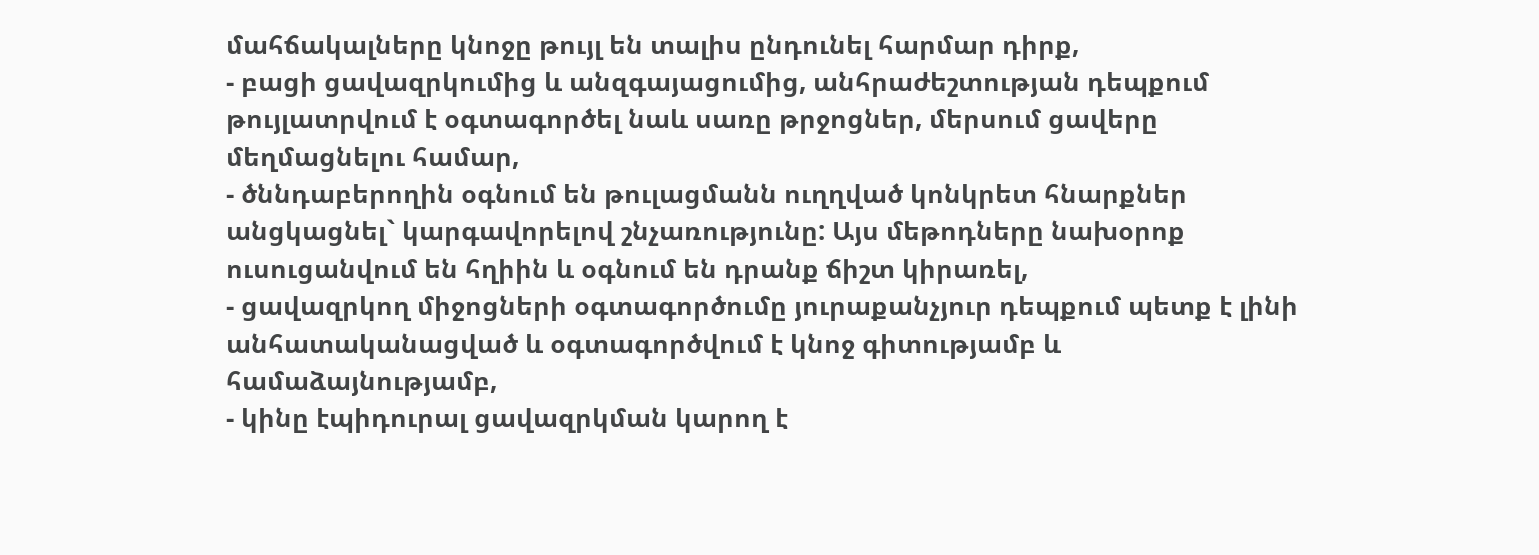մահճակալները կնոջը թույլ են տալիս ընդունել հարմար դիրք,
- բացի ցավազրկումից և անզգայացումից, անհրաժեշտության դեպքում թույլատրվում է օգտագործել նաև սառը թրջոցներ, մերսում ցավերը մեղմացնելու համար,
- ծննդաբերողին օգնում են թուլացմանն ուղղված կոնկրետ հնարքներ անցկացնել` կարգավորելով շնչառությունը: Այս մեթոդները նախօրոք ուսուցանվում են հղիին և օգնում են դրանք ճիշտ կիրառել,
- ցավազրկող միջոցների օգտագործումը յուրաքանչյուր դեպքում պետք է լինի անհատականացված և օգտագործվում է կնոջ գիտությամբ և համաձայնությամբ,
- կինը էպիդուրալ ցավազրկման կարող է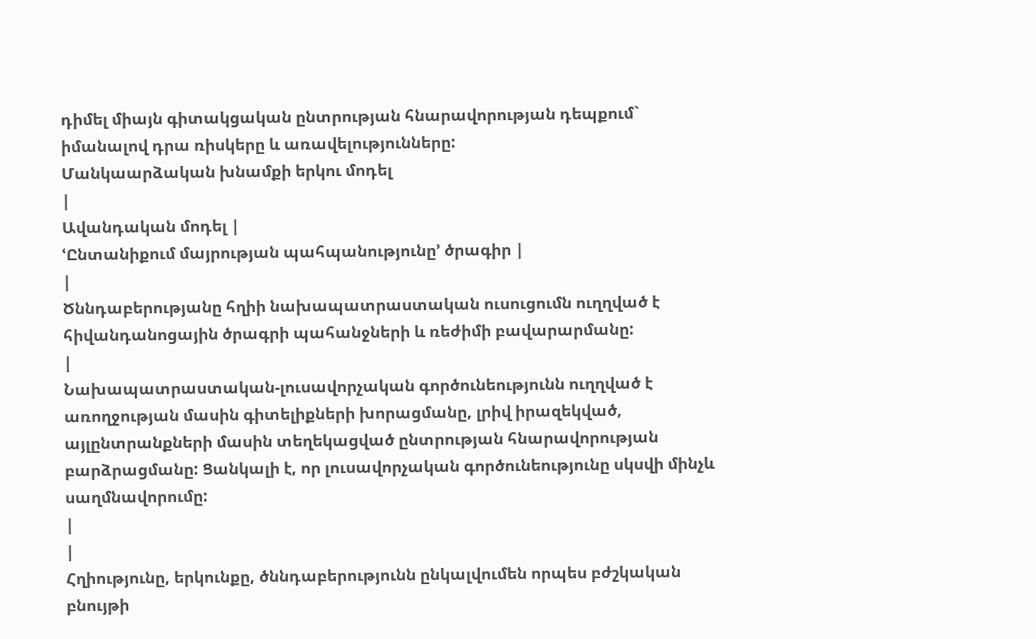դիմել միայն գիտակցական ընտրության հնարավորության դեպքում` իմանալով դրա ռիսկերը և առավելությունները:
Մանկաարձական խնամքի երկու մոդել
|
Ավանդական մոդել |
ՙԸնտանիքում մայրության պահպանությունը՚ ծրագիր |
|
Ծննդաբերությանը հղիի նախապատրաստական ուսուցումն ուղղված է հիվանդանոցային ծրագրի պահանջների և ռեժիմի բավարարմանը:
|
Նախապատրաստական-լուսավորչական գործունեությունն ուղղված է առողջության մասին գիտելիքների խորացմանը, լրիվ իրազեկված, այլընտրանքների մասին տեղեկացված ընտրության հնարավորության բարձրացմանը: Ցանկալի է, որ լուսավորչական գործունեությունը սկսվի մինչև սաղմնավորումը:
|
|
Հղիությունը, երկունքը, ծննդաբերությունն ընկալվումեն որպես բժշկական բնույթի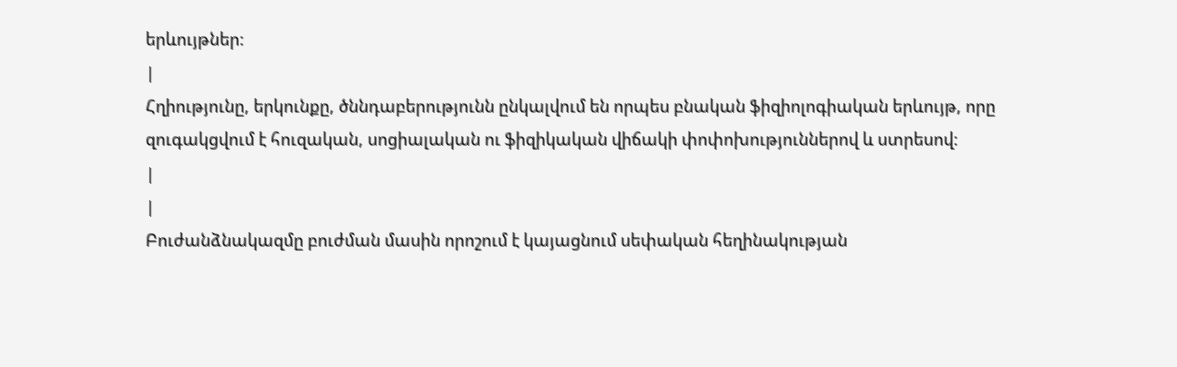երևույթներ:
|
Հղիությունը, երկունքը, ծննդաբերությունն ընկալվում են որպես բնական ֆիզիոլոգիական երևույթ, որը զուգակցվում է հուզական, սոցիալական ու ֆիզիկական վիճակի փոփոխություններով և ստրեսով:
|
|
Բուժանձնակազմը բուժման մասին որոշում է կայացնում սեփական հեղինակության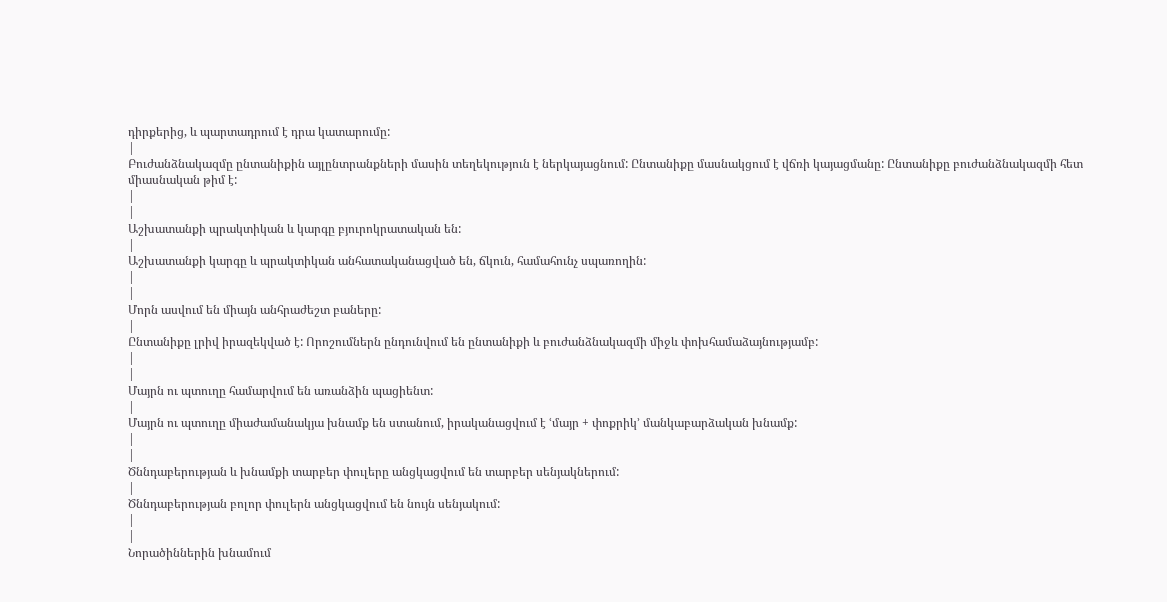դիրքերից, և պարտադրում է դրա կատարումը:
|
Բուժանձնակազմը ընտանիքին այլընտրանքների մասին տեղեկություն է ներկայացնում: Ընտանիքը մասնակցում է վճռի կայացմանը: Ընտանիքը բուժանձնակազմի հետ միասնական թիմ է:
|
|
Աշխատանքի պրակտիկան և կարգը բյուրոկրատական են:
|
Աշխատանքի կարգը և պրակտիկան անհատականացված են, ճկուն, համահունչ սպառողին:
|
|
Մորն ասվում են միայն անհրաժեշտ բաները:
|
Ընտանիքը լրիվ իրազեկված է: Որոշումներն ընդունվում են ընտանիքի և բուժանձնակազմի միջև փոխհամաձայնությամբ:
|
|
Մայրն ու պտուղը համարվում են առանձին պացիենտ:
|
Մայրն ու պտուղը միաժամանակյա խնամք են ստանում, իրականացվում է ՙմայր + փոքրիկ՚ մանկաբարձական խնամք:
|
|
Ծննդաբերության և խնամքի տարբեր փուլերը անցկացվում են տարբեր սենյակներում:
|
Ծննդաբերության բոլոր փուլերն անցկացվում են նույն սենյակում:
|
|
Նորածիններին խնամում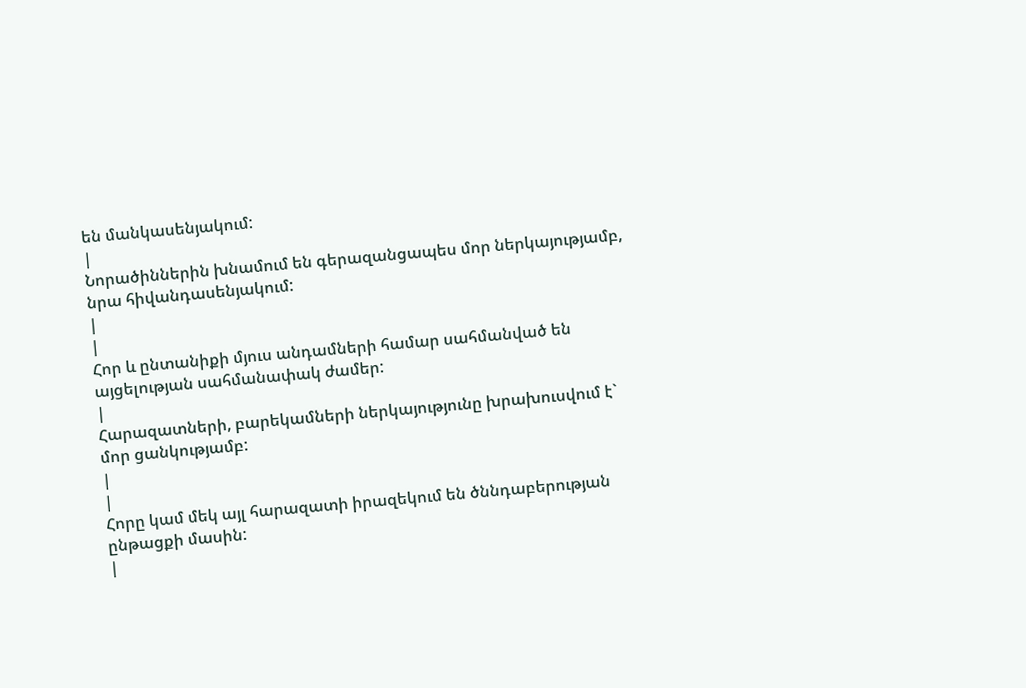են մանկասենյակում:
|
Նորածիններին խնամում են գերազանցապես մոր ներկայությամբ, նրա հիվանդասենյակում:
|
|
Հոր և ընտանիքի մյուս անդամների համար սահմանված են այցելության սահմանափակ ժամեր:
|
Հարազատների, բարեկամների ներկայությունը խրախուսվում է` մոր ցանկությամբ:
|
|
Հորը կամ մեկ այլ հարազատի իրազեկում են ծննդաբերության ընթացքի մասին:
|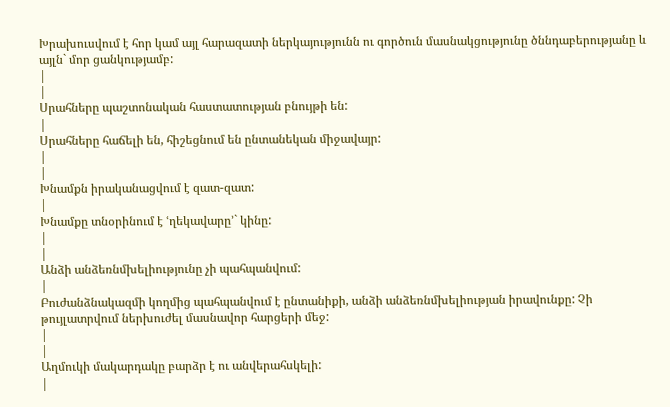Խրախուսվում է հոր կամ այլ հարազատի ներկայությունն ու գործուն մասնակցությունը ծննդաբերությանը և այլն` մոր ցանկությամբ:
|
|
Սրահները պաշտոնական հաստատության բնույթի են:
|
Սրահները հաճելի են, հիշեցնում են ընտանեկան միջավայր:
|
|
Խնամքն իրականացվում է զատ-զատ:
|
Խնամքը տնօրինում է ՙղեկավարը՚` կինը:
|
|
Անձի անձեռնմխելիությունը չի պահպանվում:
|
Բուժանձնակազմի կողմից պահպանվում է ընտանիքի, անձի անձեռնմխելիության իրավունքը: Չի թույլատրվում ներխուժել մասնավոր հարցերի մեջ:
|
|
Աղմուկի մակարդակը բարձր է ու անվերահսկելի:
|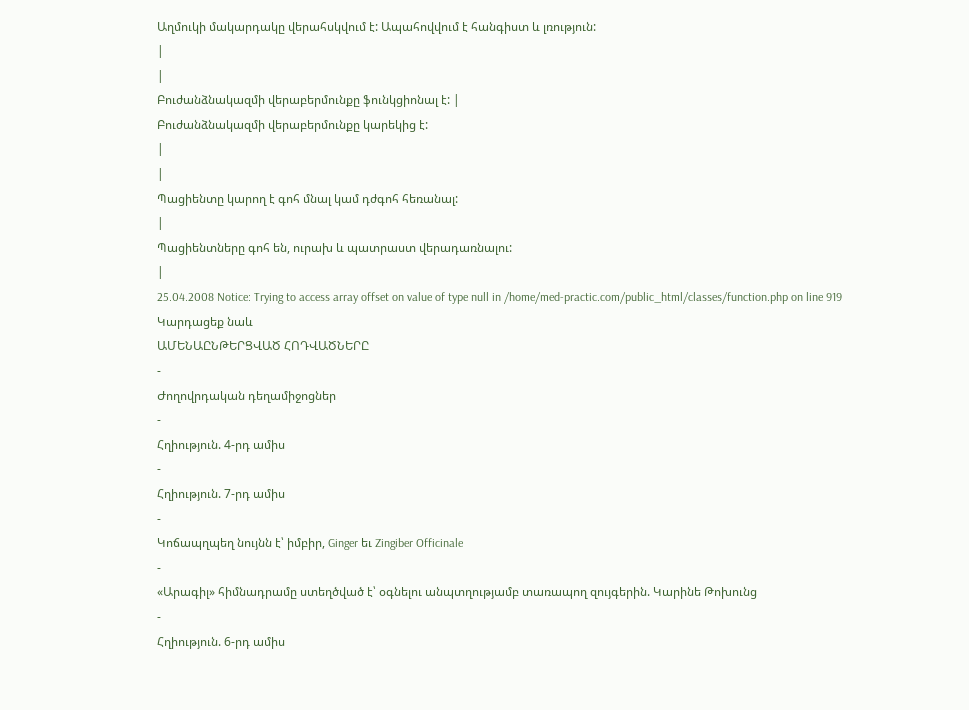Աղմուկի մակարդակը վերահսկվում է: Ապահովվում է հանգիստ և լռություն:
|
|
Բուժանձնակազմի վերաբերմունքը ֆունկցիոնալ է: |
Բուժանձնակազմի վերաբերմունքը կարեկից է:
|
|
Պացիենտը կարող է գոհ մնալ կամ դժգոհ հեռանալ:
|
Պացիենտները գոհ են, ուրախ և պատրաստ վերադառնալու:
|
25.04.2008 Notice: Trying to access array offset on value of type null in /home/med-practic.com/public_html/classes/function.php on line 919
Կարդացեք նաև
ԱՄԵՆԱԸՆԹԵՐՑՎԱԾ ՀՈԴՎԱԾՆԵՐԸ
-
Ժողովրդական դեղամիջոցներ
-
Հղիություն. 4-րդ ամիս
-
Հղիություն. 7-րդ ամիս
-
Կոճապղպեղ նույնն է՝ իմբիր, Ginger եւ Zingiber Officinale
-
«Արագիլ» հիմնադրամը ստեղծված է՝ օգնելու անպտղությամբ տառապող զույգերին. Կարինե Թոխունց
-
Հղիություն. 6-րդ ամիս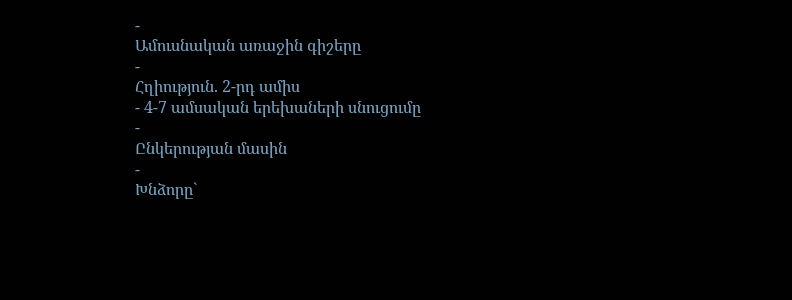-
Ամուսնական առաջին գիշերը
-
Հղիություն. 2-րդ ամիս
- 4-7 ամսական երեխաների սնուցումը
-
Ընկերության մասին
-
Խնձորը`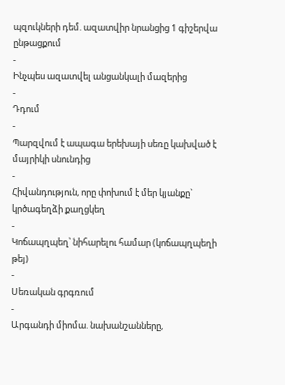պզուկների դեմ. ազատվիր նրանցից 1 գիշերվա ընթացքում
-
Ինչպես ազատվել անցանկալի մազերից
-
Դդում
-
Պարզվում է ապագա երեխայի սեռը կախված է մայրիկի սնունդից
-
Հիվանդություն, որը փոխում է մեր կյանքը` կրծագեղձի քաղցկեղ
-
Կոճապղպեղ՝ նիհարելու համար (կոճապղպեղի թեյ)
-
Սեռական գրգռում
-
Արգանդի միոմա. նախանշանները,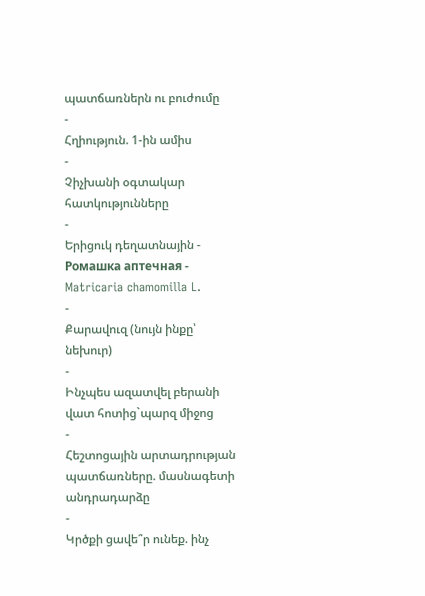պատճառներն ու բուժումը
-
Հղիություն. 1-ին ամիս
-
Չիչխանի օգտակար հատկությունները
-
Երիցուկ դեղատնային - Ромашка аптечная - Matricaria chamomilla L.
-
Քարավուզ (նույն ինքը՝ նեխուր)
-
Ինչպես ազատվել բերանի վատ հոտից`պարզ միջոց
-
Հեշտոցային արտադրության պատճառները. մասնագետի անդրադարձը
-
Կրծքի ցավե՞ր ունեք. ինչ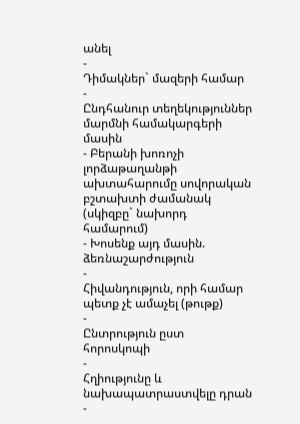անել
-
Դիմակներ` մազերի համար
-
Ընդհանուր տեղեկություններ մարմնի համակարգերի մասին
- Բերանի խոռոչի լորձաթաղանթի ախտահարումը սովորական բշտախտի ժամանակ (սկիզբը` նախորդ համարում)
- Խոսենք այդ մասին. ձեռնաշարժություն
-
Հիվանդություն, որի համար պետք չէ ամաչել (թութք)
-
Ընտրություն ըստ հորոսկոպի
-
Հղիությունը և նախապատրաստվելը դրան
-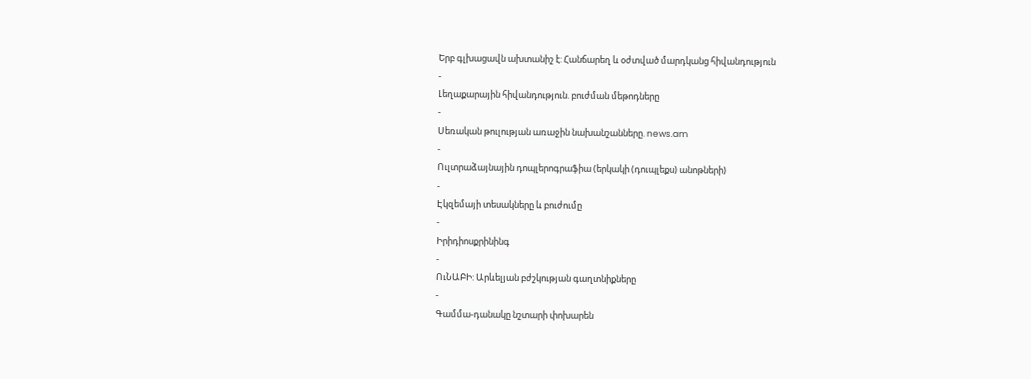Երբ գլխացավն ախտանիշ է: Հանճարեղ և օժտված մարդկանց հիվանդություն
-
Լեղաքարային հիվանդություն. բուժման մեթոդները
-
Սեռական թուլության առաջին նախանշանները. news.am
-
Ուլտրաձայնային դոպլերոգրաֆիա (երկակի (դուպլեքս) անոթների)
-
Էկզեմայի տեսակները և բուժումը
-
Իրիդիոսքրինինգ
-
ՈւՆԱԲԻ: Արևելյան բժշկության գաղտնիքները
-
Գամմա-դանակը նշտարի փոխարեն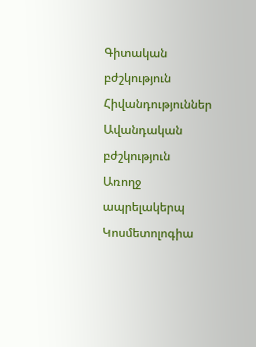Գիտական բժշկություն
Հիվանդություններ
Ավանդական բժշկություն
Առողջ ապրելակերպ
Կոսմետոլոգիա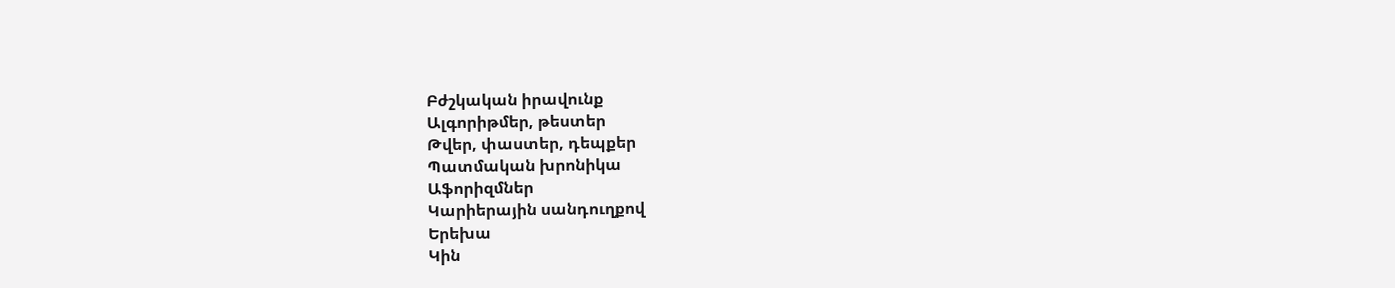Բժշկական իրավունք
Ալգորիթմեր, թեստեր
Թվեր, փաստեր, դեպքեր
Պատմական խրոնիկա
Աֆորիզմներ
Կարիերային սանդուղքով
Երեխա
Կին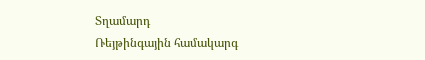Տղամարդ
Ռեյթինգային համակարգ